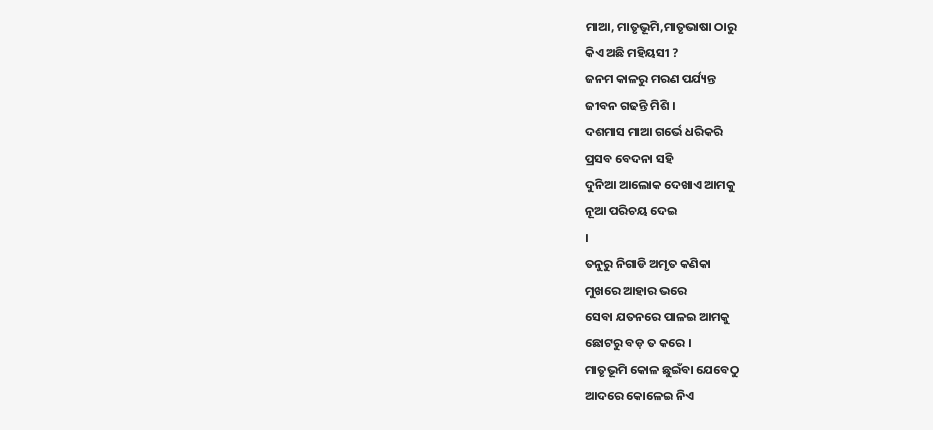ମାଆ, ମାତୃଭୂମି,ମାତୃଭାଷା ଠାରୁ
କିଏ ଅଛି ମହିୟସୀ ?
ଜନମ କାଳରୁ ମରଣ ପର୍ଯ୍ୟନ୍ତ
ଜୀବନ ଗଢନ୍ତି ମିଶି ।
ଦଶମାସ ମାଆ ଗର୍ଭେ ଧରିକରି
ପ୍ରସବ ବେଦନା ସହି
ଦୁନିଆ ଆଲୋକ ଦେଖାଏ ଆମକୁ
ନୂଆ ପରିଚୟ ଦେଇ
।
ତନୁରୁ ନିଗାଡି ଅମୃତ କଣିକା
ମୁଖରେ ଆହାର ଭରେ
ସେବା ଯତନରେ ପାଳଇ ଆମକୁ
ଛୋଟରୁ ବଡ଼ ତ କରେ ।
ମାତୃଭୂମି କୋଳ ଛୁଇଁବା ଯେବେଠୁ
ଆଦରେ କୋଳେଇ ନିଏ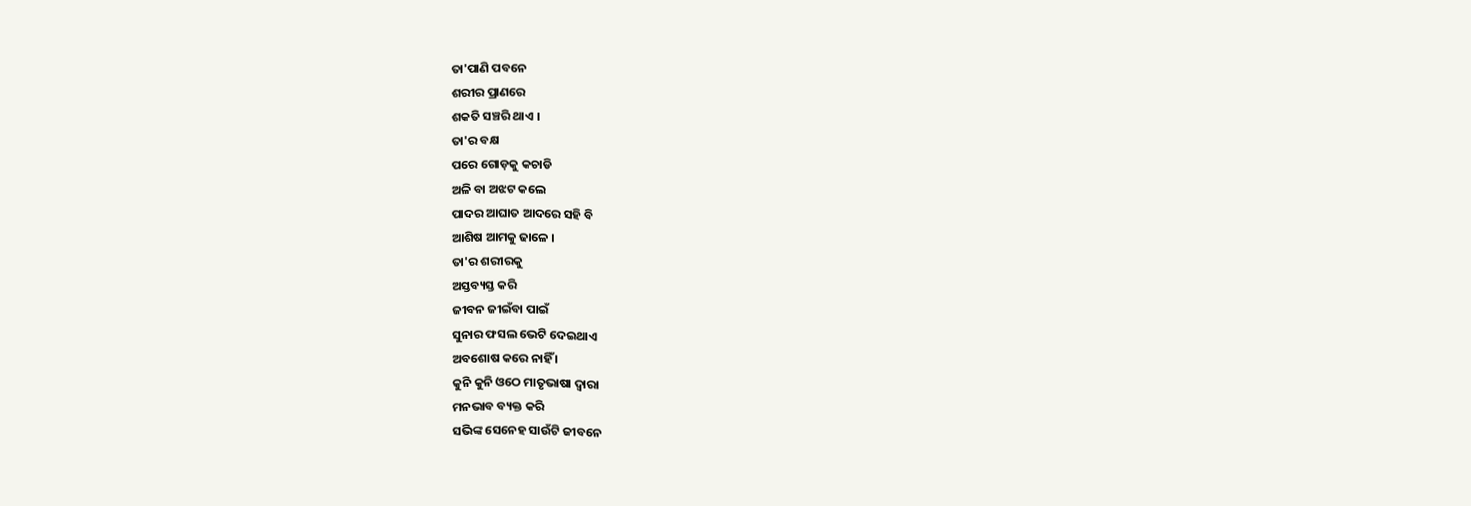ତା'ପାଣି ପବନେ
ଶରୀର ପ୍ରାଣରେ
ଶକତି ସଞ୍ଚରି ଥାଏ ।
ତା'ର ବକ୍ଷ
ପରେ ଗୋଡ଼କୁ କଚାଡି
ଅଳି ବା ଅଝଟ କଲେ
ପାଦର ଆଘାତ ଆଦରେ ସହି ବି
ଆଶିଷ ଆମକୁ ଢାଳେ ।
ତା'ର ଶରୀରକୁ
ଅସ୍ତବ୍ୟସ୍ତ କରି
ଜୀବନ ଜୀଇଁବା ପାଇଁ
ସୁନାର ଫସଲ ଭେଟି ଦେଇଥାଏ
ଅବଶୋଷ କରେ ନାହିଁ ।
କୁନି କୁନି ଓଠେ ମାତୃଭାଷା ଦ୍ୱାରା
ମନଭାବ ବ୍ୟକ୍ତ କରି
ସଭିଙ୍କ ସେନେହ ସାଉଁଟି ଜୀବନେ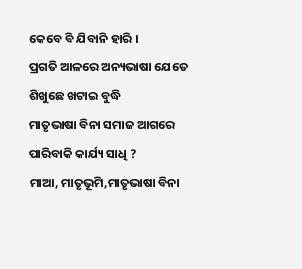କେବେ ବି ଯିବାନି ହାରି ।
ପ୍ରଗତି ଆଳରେ ଅନ୍ୟଭାଷା ଯେତେ
ଶିଖୁଛେ ଖଟାଇ ବୁଦ୍ଧି
ମାତୃଭାଷା ବିନା ସମାଜ ଆଗରେ
ପାରିବାକି କାର୍ଯ୍ୟ ସାଧି ?
ମାଆ, ମାତୃଭୂମି,ମାତୃଭାଷା ବିନା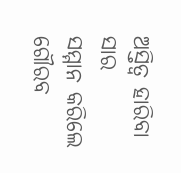ଅସ୍ତିତ୍ୱ ହାରିବା ସାର
ସମ୍ମାନ କରିଲେ ଗୌରବ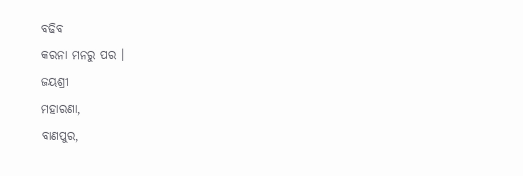ବଢିବ
କରନା ମନରୁ ପର ।
ଜୟଶ୍ରୀ
ମହାରଣା,
ବାଣପୁର,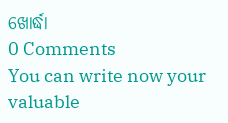ଖୋର୍ଦ୍ଧା
0 Comments
You can write now your valuable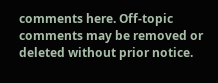comments here. Off-topic comments may be removed or deleted without prior notice.